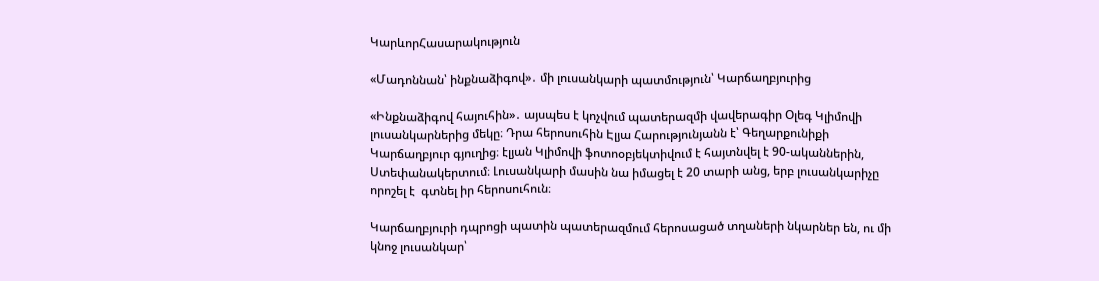ԿարևորՀասարակություն

«Մադոննան՝ ինքնաձիգով»․ մի լուսանկարի պատմություն՝ Կարճաղբյուրից

«Ինքնաձիգով հայուհին»․ այսպես է կոչվում պատերազմի վավերագիր Օլեգ Կլիմովի լուսանկարներից մեկը։ Դրա հերոսուհին Էլյա Հարությունյանն է՝ Գեղարքունիքի Կարճաղբյուր գյուղից։ էլյան Կլիմովի ֆոտոօբյեկտիվում է հայտնվել է 90-ականներին, Ստեփանակերտում։ Լուսանկարի մասին նա իմացել է 20 տարի անց, երբ լուսանկարիչը որոշել է  գտնել իր հերոսուհուն։

Կարճաղբյուրի դպրոցի պատին պատերազմում հերոսացած տղաների նկարներ են, ու մի կնոջ լուսանկար՝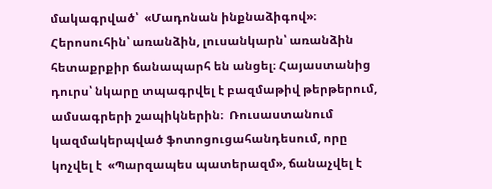մակագրված՝  «Մադոնան ինքնաձիգով»։ Հերոսուհին՝ առանձին, լուսանկարն՝ առանձին հետաքրքիր ճանապարհ են անցել։ Հայաստանից դուրս՝ նկարը տպագրվել է բազմաթիվ թերթերում, ամսագրերի շապիկներին։  Ռուսաստանում կազմակերպված ֆոտոցուցահանդեսում, որը կոչվել է  «Պարզապես պատերազմ», ճանաչվել է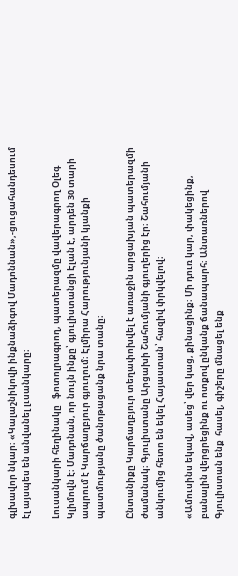գլխավոր նկար։ «Կալաշնիկովի ինքնաձիգով Մադոննան»,-ցուցահանդեսում էլ այսպես են անվանել լւսանկարը։

Լուսանկարի հեղինակը   ֆոտոլրագրող, պատերազմը վավերագրող Օլեգ Կլիմովն է։ Մադոնան, որ նույն ինքը՝ գյուլիստանցի Էլան է, արդեն 30 տարի ապրում է Կարճաղբյուր գյուղում։ Էլմիրա Հարությունյանի կյանքի պատմությանը ծանոթացանք նրա տանը։

Ընտանիքը Կարճաղբյուր տեղափոխվել է առաջին արցախյան պատերազմի ժամանակ։ Գյուլիստանը Արցախի Շահումյանի գյուղերից էր։ Շահումյանի անկումից հետո են եկել Հայաստան՝ հազիվ փրկվելով։

«Ամուսինս եկավ, ասեց՝ վեր կաց, քինացինք։ Մի դուռ կար, փակեցինք, բանալին վերցրեցինք ու ոտքով ընկանք ճանապարհ։ Անտառներով Գյուլիստան ենք  հասել, գիշերը մնացել ենք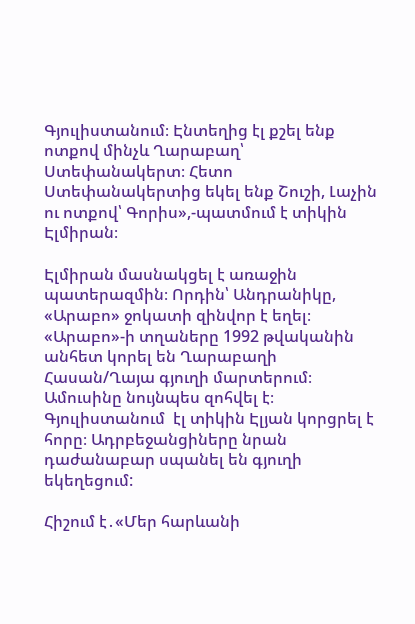Գյուլիստանում։ Էնտեղից էլ քշել ենք ոտքով մինչև Ղարաբաղ՝ Ստեփանակերտ։ Հետո Ստեփանակերտից եկել ենք Շուշի, Լաչին ու ոտքով՝ Գորիս»,-պատմում է տիկին Էլմիրան։

Էլմիրան մասնակցել է առաջին պատերազմին։ Որդին՝ Անդրանիկը,   «Արաբո» ջոկատի զինվոր է եղել։ «Արաբո»-ի տղաները 1992 թվականին  անհետ կորել են Ղարաբաղի Հասան/Ղայա գյուղի մարտերում։  Ամուսինը նույնպես զոհվել է։ Գյուլիստանում  էլ տիկին Էլյան կորցրել է հորը։ Ադրբեջանցիները նրան դաժանաբար սպանել են գյուղի եկեղեցում:

Հիշում է․«Մեր հարևանի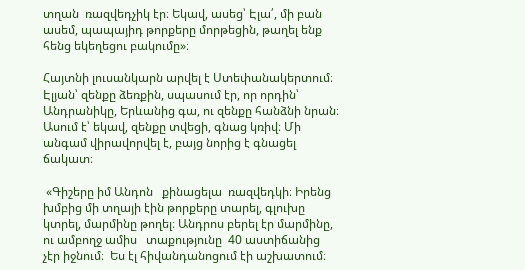տղան  ռազվեդչիկ էր։ Եկավ, ասեց՝ Էլա՛, մի բան ասեմ, պապայիդ թորքերը մորթեցին, թաղել ենք հենց եկեղեցու բակումը»։

Հայտնի լուսանկարն արվել է Ստեփանակերտում։ Էլյան՝ զենքը ձեռքին, սպասում էր, որ որդին՝ Անդրանիկը, Երևանից գա, ու զենքը հանձնի նրան։ Ասում է՝ եկավ, զենքը տվեցի, գնաց կռիվ։ Մի անգամ վիրավորվել է, բայց նորից է գնացել ճակատ։

 «Գիշերը իմ Անդոն   քինացելա  ռազվեդկի։ Իրենց խմբից մի տղայի էին թորքերը տարել, գլուխը կտրել, մարմինը թողել։ Անդրոս բերել էր մարմինը, ու ամբողջ ամիս   տաքությունը  40 աստիճանից  չէր իջնում։  Ես էլ հիվանդանոցում էի աշխատում։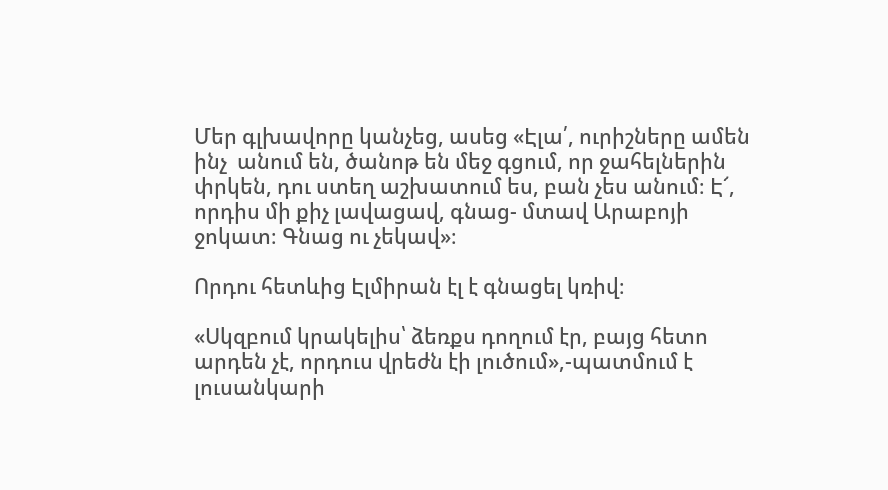Մեր գլխավորը կանչեց, ասեց «Էլա՛, ուրիշները ամեն ինչ  անում են, ծանոթ են մեջ գցում, որ ջահելներին փրկեն, դու ստեղ աշխատում ես, բան չես անում։ Է՜, որդիս մի քիչ լավացավ, գնաց- մտավ Արաբոյի ջոկատ։ Գնաց ու չեկավ»։

Որդու հետևից Էլմիրան էլ է գնացել կռիվ։

«Սկզբում կրակելիս՝ ձեռքս դողում էր, բայց հետո արդեն չէ, որդուս վրեժն էի լուծում»,-պատմում է լուսանկարի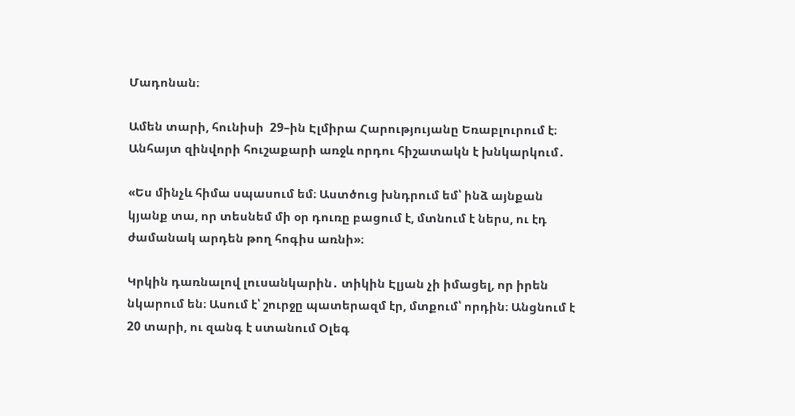Մադոնան։

Ամեն տարի, հունիսի  29–ին Էլմիրա Հարությույանը Եռաբլուրում է։ Անհայտ զինվորի հուշաքարի առջև որդու հիշատակն է խնկարկում․

«Ես մինչև հիմա սպասում եմ։ Աստծուց խնդրում եմ՝ ինձ այնքան կյանք տա, որ տեսնեմ մի օր դուռը բացում է, մտնում է ներս, ու էդ ժամանակ արդեն թող հոգիս առնի»։

Կրկին դառնալով լուսանկարին․ տիկին Էլյան չի իմացել, որ իրեն նկարում են։ Ասում է՝ շուրջը պատերազմ էր, մտքում՝ որդին։ Անցնում է 20 տարի, ու զանգ է ստանում Օլեգ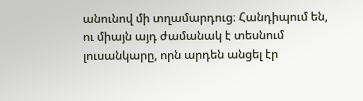անունով մի տղամարդուց։ Հանդիպում են, ու միայն այդ ժամանակ է տեսնում լուսանկարը, որն արդեն անցել էր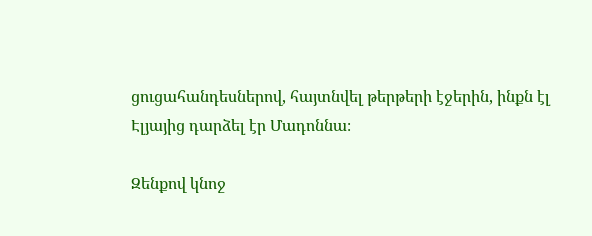ցուցահանդեսներով, հայտնվել թերթերի էջերին, ինքն էլ Էլյայից դարձել էր Մադոննա։

Զենքով կնոջ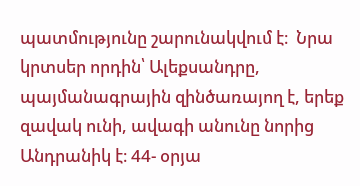պատմությունը շարունակվում է։  Նրա կրտսեր որդին՝ Ալեքսանդրը, պայմանագրային զինծառայող է, երեք զավակ ունի, ավագի անունը նորից Անդրանիկ է։ 44- օրյա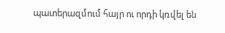պատերազմում հայր ու որդի կռվել են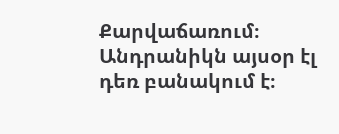Քարվաճառում։ Անդրանիկն այսօր էլ դեռ բանակում է։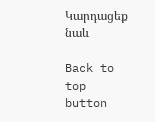Կարդացեք նաև

Back to top button